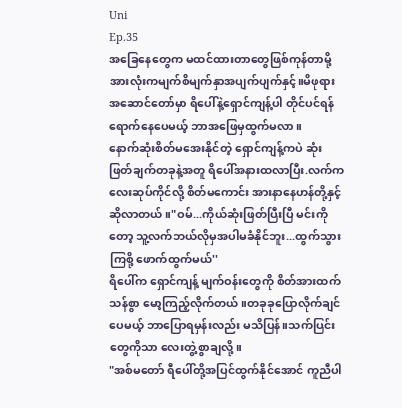Uni
Ep.35
အခြေနေတွေက မထင်ထားတာတွေဖြစ်ကုန်တာမို့ အားလုံးကမျက်စိမျက်နှာအပျက်ပျက်နှင့်။မိဖုရားအဆောင်တော်မှာ ရိပေါ်နဲ့ရှောင်ကျန့်ပါ တိုင်ပင်ရန်ရောက်နေပေမယ့် ဘာအဖြေမှထွက်မလာ။
နောက်ဆုံးစိတ်မအေးနိုင်တဲ့ ရှောင်ကျန့်ကပဲ ဆုံးဖြတ်ချက်တခုနဲ့အတူ ရိပေါ်အနားထလာပြီး.လက်ကလေးဆုပ်ကိုင်လို့ စိတ်မကောင်း အားနာနေဟန်တို့နှင့် ဆိုလာတယ်။"ဝမ်...ကိုယ်ဆုံးဖြတ်ပြီးပြီ မင်းကိုတော့ သူ့လက်ဘယ်လိုမှအပါမခံနိုင်ဘူး...ထွက်သွားကြစို့ ဖောက်ထွက်မယ်''
ရိပေါ်က ရှောင်ကျန့် မျက်ဝန်းတွေကို စိတ်အားထက်သန်စွာ မော့ကြည့်လိုက်တယ်။တခုခုပြောလိုက်ချင်ပေမယ့် ဘာပြောရမှန်းလည်း မသိပြန်။သက်ပြင်းတွေကိုသာ လေးတွဲ့စွာချလို့။
"အစ်မတော် ရီပေါ်တို့အပြင်ထွက်နိုင်အောင် ကူညီပါ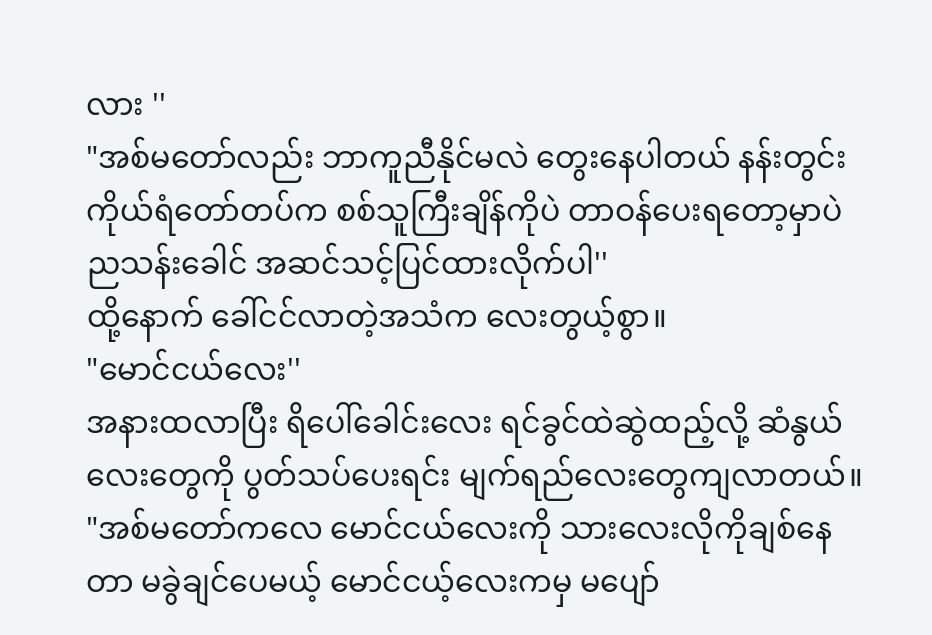လား ''
"အစ်မတော်လည်း ဘာကူညီနိုင်မလဲ တွေးနေပါတယ် နန်းတွင်းကိုယ်ရံတော်တပ်က စစ်သူကြီးချိန်ကိုပဲ တာဝန်ပေးရတော့မှာပဲ ညသန်းခေါင် အဆင်သင့်ပြင်ထားလိုက်ပါ''
ထို့နောက် ခေါ်ငင်လာတဲ့အသံက လေးတွယ့်စွာ။
"မောင်ငယ်လေး''
အနားထလာပြီး ရိပေါ်ခေါင်းလေး ရင်ခွင်ထဲဆွဲထည့်လို့ ဆံနွယ်လေးတွေကို ပွတ်သပ်ပေးရင်း မျက်ရည်လေးတွေကျလာတယ်။
"အစ်မတော်ကလေ မောင်ငယ်လေးကို သားလေးလိုကိုချစ်နေတာ မခွဲချင်ပေမယ့် မောင်ငယ့်လေးကမှ မပျော်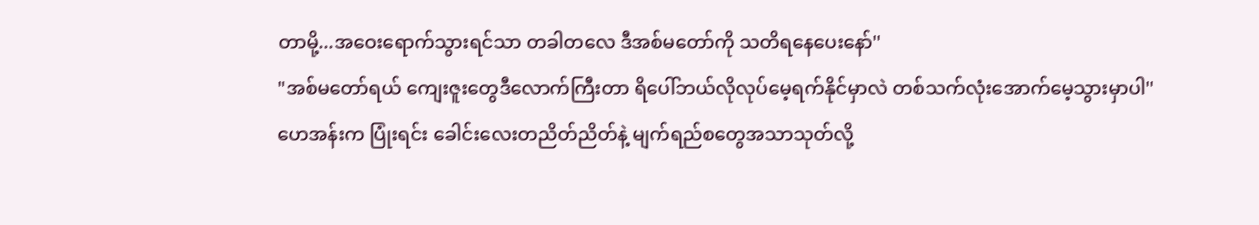တာမို့...အဝေးရောက်သွားရင်သာ တခါတလေ ဒီအစ်မတော်ကို သတိရနေပေးနော်''
"အစ်မတော်ရယ် ကျေးဇူးတွေဒီလောက်ကြီးတာ ရိပေါ်ဘယ်လိုလုပ်မေ့ရက်နိုင်မှာလဲ တစ်သက်လုံးအောက်မေ့သွားမှာပါ''
ဟေအန်းက ပြုံးရင်း ခေါင်းလေးတညိတ်ညိတ်နဲ့ မျက်ရည်စတွေအသာသုတ်လို့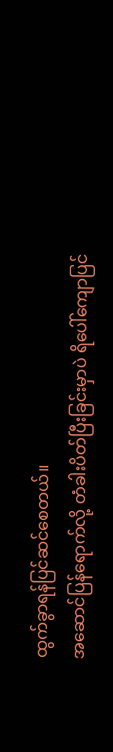ထွက်ခွာရန်ပြင်ဆင်စေတယ်။
အဆောင်ပြန်ရောက်လို့ တံခါးပိတ်ပြီးခြင်းမှာပဲ ရိပေါ်ကျောပြင်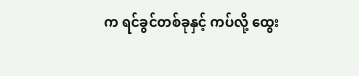က ရင်ခွင်တစ်ခုနှင့် ကပ်လို့ ထွေး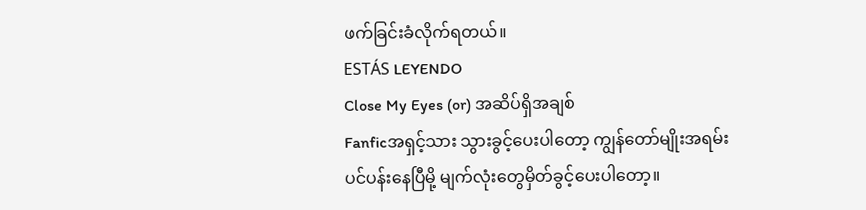ဖက်ခြင်းခံလိုက်ရတယ်။
ESTÁS LEYENDO
Close My Eyes (or) အဆိပ်ရှိအချစ်
Fanficအရှင့်သား သွားခွင့်ပေးပါတော့ ကျွန်တော်မျိုးအရမ်းပင်ပန်းနေပြီမို့ မျက်လုံးတွေမှိတ်ခွင့်ပေးပါတော့။